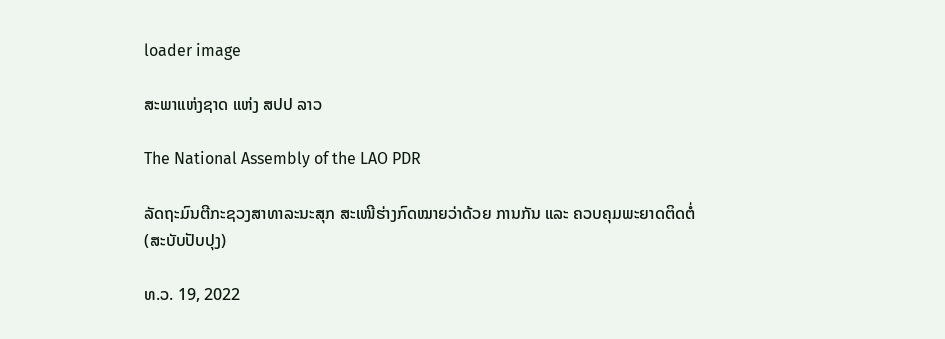loader image

ສະພາແຫ່ງຊາດ ແຫ່ງ ສປປ ລາວ

The National Assembly of the LAO PDR

ລັດຖະມົນຕີກະຊວງສາທາລະນະສຸກ ສະເໜີຮ່າງກົດໝາຍວ່າດ້ວຍ ການກັນ ແລະ ຄວບຄຸມພະຍາດຕິດຕໍ່ (ສະບັບປັບປຸງ)

ທ.ວ. 19, 2022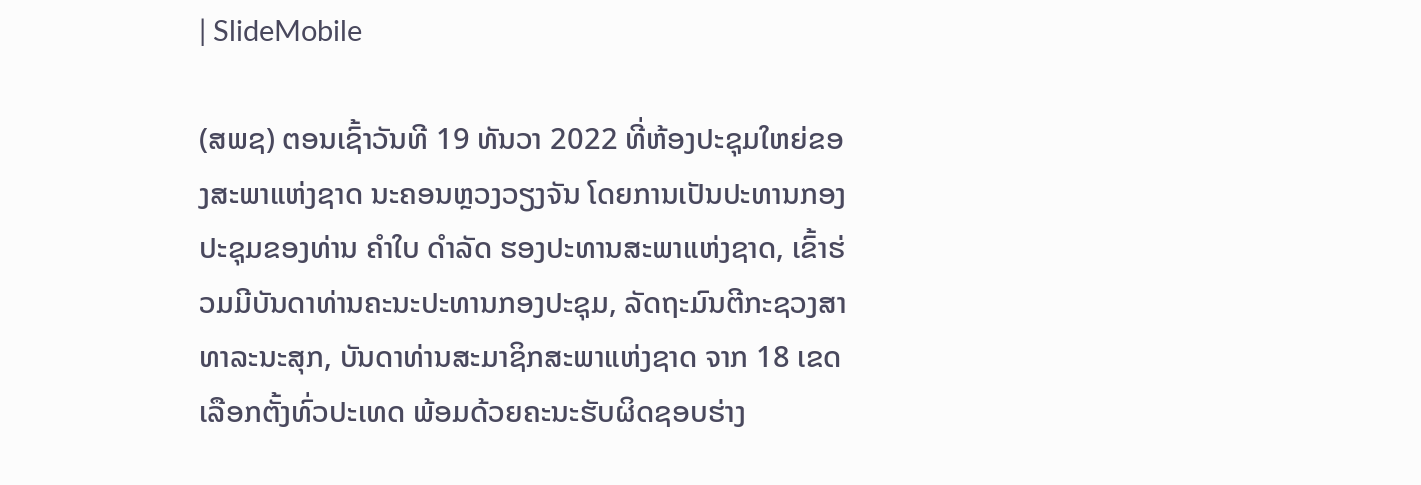| SlideMobile

(ສພຊ) ຕອນເຊົ້າວັນທີ 19 ທັນວາ 2022 ທີ່ຫ້ອງປະຊຸມໃຫຍ່ຂອງສະພາແຫ່ງຊາດ ນະຄອນຫຼວງວຽງຈັນ ໂດຍການເປັນປະທານກອງປະຊຸມຂອງທ່ານ ຄໍາໃບ ດໍາລັດ ຮອງປະທານສະພາແຫ່ງຊາດ, ເຂົ້າຮ່ວມມີບັນດາທ່ານຄະນະປະທານກອງປະຊຸມ, ລັດຖະມົນຕີກະຊວງສາທາລະນະສຸກ, ບັນດາທ່ານສະມາຊິກສະພາແຫ່ງຊາດ ຈາກ 18 ເຂດເລືອກຕັ້ງທົ່ວປະເທດ ພ້ອມດ້ວຍຄະນະຮັບຜິດຊອບຮ່າງ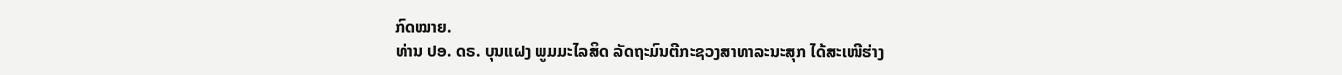ກົດໝາຍ.
ທ່ານ ປອ. ດຣ. ບຸນແຝງ ພູມມະໄລສິດ ລັດຖະມົນຕີກະຊວງສາທາລະນະສຸກ ໄດ້ສະເໜີຮ່າງ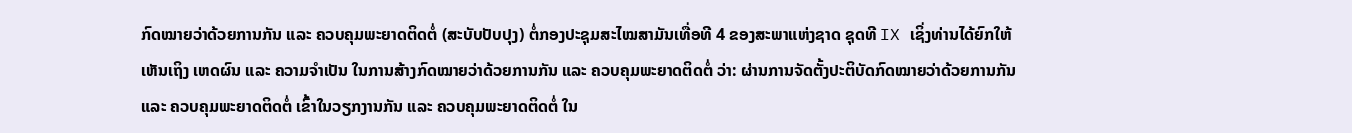ກົດໝາຍວ່າດ້ວຍການກັນ ແລະ ຄວບຄຸມພະຍາດຕິດຕໍ່ (ສະບັບປັບປຸງ) ຕໍ່ກອງປະຊຸມສະໄໝສາມັນເທື່ອທີ 4 ຂອງສະພາແຫ່ງຊາດ ຊຸດທີ IX ເຊິ່ງທ່ານໄດ້ຍົກໃຫ້ເຫັນເຖິງ ເຫດຜົນ ແລະ ຄວາມຈໍາເປັນ ໃນການສ້າງກົດໝາຍວ່າດ້ວຍການກັນ ແລະ ຄວບຄຸມພະຍາດຕິດຕໍ່ ວ່າ: ຜ່ານການຈັດຕັ້ງປະຕິບັດກົດໝາຍວ່າດ້ວຍການກັນ ແລະ ຄວບຄຸມພະຍາດຕິດຕໍ່ ເຂົ້າໃນວຽກງານກັນ ແລະ ຄວບຄຸມພະຍາດຕິດຕໍ່ ໃນ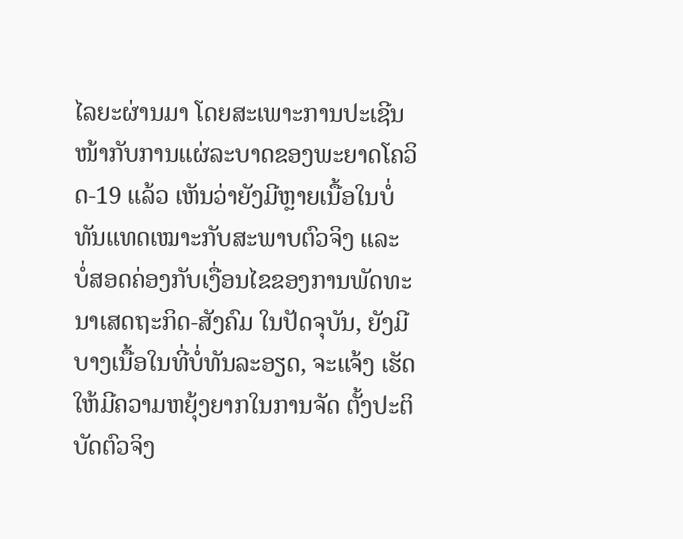ໄລຍະຜ່ານມາ ໂດຍສະເພາະການປະເຊີນໜ້າກັບການແຜ່ລະບາດຂອງພະຍາດໂຄວິດ-19 ແລ້ວ ເຫັນວ່າຍັງມີຫຼາຍເນື້ອໃນບໍ່ທັນແທດເໝາະກັບສະພາບຕົວຈິງ ແລະ ບໍ່ສອດຄ່ອງກັບເງື່ອນໄຂຂອງການພັດທະ ນາເສດຖະກິດ-ສັງຄົມ ໃນປັດຈຸບັນ, ຍັງມີບາງເນື້ອໃນທີ່ບໍ່ທັນລະອຽດ, ຈະແຈ້ງ ເຮັດໃຫ້ມີຄວາມຫຍຸ້ງຍາກໃນການຈັດ ຕັ້ງປະຕິບັດຕົວຈິງ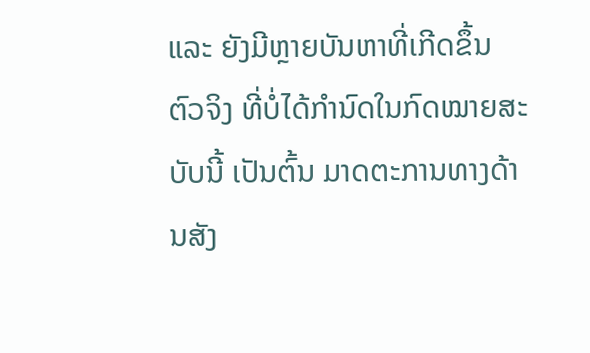ແລະ ຍັງມີຫຼາຍບັນຫາທີ່ເກີດຂຶ້ນຕົວຈິງ ທີ່ບໍ່ໄດ້ກໍານົດໃນກົດໝາຍສະບັບນີ້ ເປັນຕົ້ນ ມາດຕະການທາງດ້ານສັງ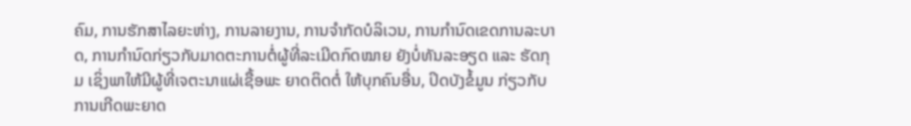ຄົມ, ການຮັກສາໄລຍະຫ່າງ, ການລາຍງານ, ການຈໍາກັດບໍລິເວນ, ການກໍານົດເຂດການລະບາດ, ການກໍານົດກ່ຽວກັບມາດຕະການຕໍ່ຜູ້ທີ່ລະເມີດກົດໝາຍ ຍັງບໍ່ທັນລະອຽດ ແລະ ຮັດກຸມ ເຊິ່ງພາໃຫ້ມີຜູ້ທີ່ເຈຕະນາແຜ່ເຊື້ອພະ ຍາດຕິດຕໍ່ ໃຫ້ບຸກຄົນອື່ນ, ປິດບັງຂໍ້ມູນ ກ່ຽວກັບການເກີດພະຍາດ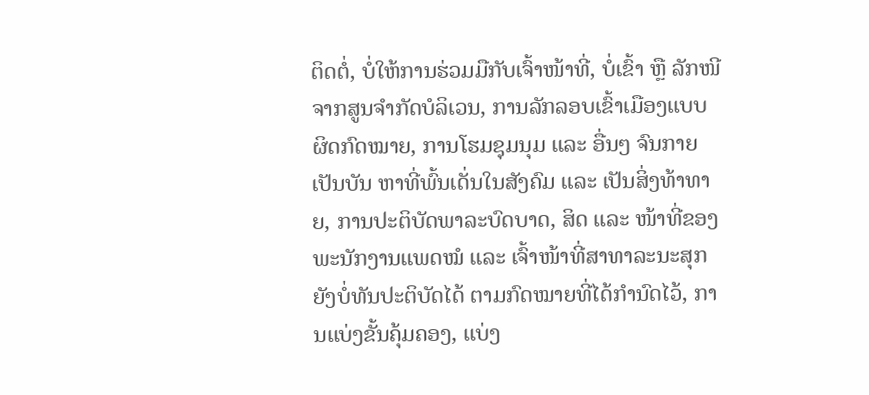ຕິດຕໍ່, ບໍ່ໃຫ້ການຮ່ວມມືກັບເຈົ້າໜ້າທີ່, ບໍ່ເຂົ້າ ຫຼື ລັກໜີຈາກສູນຈໍາກັດບໍລິເວນ, ການລັກລອບເຂົ້າເມືອງແບບຜິດກົດໝາຍ, ການໂຮມຊຸມນຸມ ແລະ ອື່ນໆ ຈົນກາຍເປັນບັນ ຫາທີ່ພົ້ນເດັ່ນໃນສັງຄົມ ແລະ ເປັນສິ່ງທ້າທາຍ, ການປະຕິບັດພາລະບົດບາດ, ສິດ ແລະ ໜ້າທີ່ຂອງພະນັກງານແພດໝໍ ແລະ ເຈົ້າໜ້າທີ່ສາທາລະນະສຸກ ຍັງບໍ່ທັນປະຕິບັດໄດ້ ຕາມກົດໝາຍທີ່ໄດ້ກໍານົດໄວ້, ການແບ່ງຂັ້ນຄຸ້ມຄອງ, ແບ່ງ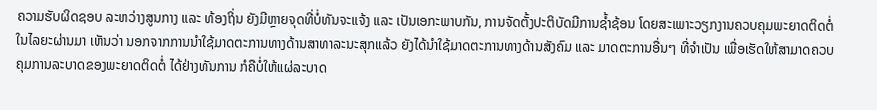ຄວາມຮັບຜິດຊອບ ລະຫວ່າງສູນກາງ ແລະ ທ້ອງຖິ່ນ ຍັງມີຫຼາຍຈຸດທີ່ບໍ່ທັນຈະແຈ້ງ ແລະ ເປັນເອກະພາບກັນ, ການຈັດຕັ້ງປະຕິບັດມີການຊໍ້າຊ້ອນ ໂດຍສະເພາະວຽກງານຄວບຄຸມພະຍາດຕິດຕໍ່ ໃນໄລຍະຜ່ານມາ ເຫັນວ່າ ນອກຈາກການນໍາໃຊ້ມາດຕະການທາງດ້ານສາທາລະນະສຸກແລ້ວ ຍັງໄດ້ນໍາໃຊ້ມາດຕະການທາງດ້ານສັງຄົມ ແລະ ມາດຕະການອື່ນໆ ທີ່ຈໍາເປັນ ເພື່ອເຮັດໃຫ້ສາມາດຄວບຄຸມການລະບາດຂອງພະຍາດຕິດຕໍ່ ໄດ້ຢ່າງທັນການ ກໍຄືບໍ່ໃຫ້ແຜ່ລະບາດ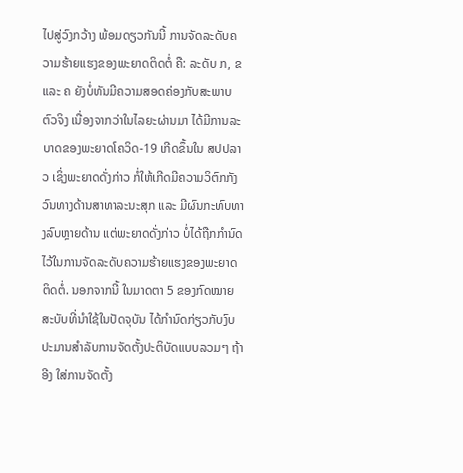ໄປສູ່ວົງກວ້າງ ພ້ອມດຽວກັນນີ້ ການຈັດລະດັບຄວາມຮ້າຍແຮງຂອງພະຍາດຕິດຕໍ່ ຄື: ລະດັບ ກ, ຂ ແລະ ຄ ຍັງບໍ່ທັນມີຄວາມສອດຄ່ອງກັບສະພາບຕົວຈິງ ເນື່ອງຈາກວ່າໃນໄລຍະຜ່ານມາ ໄດ້ມີການລະບາດຂອງພະຍາດໂຄວິດ-19 ເກີດຂຶ້ນໃນ ສປປລາວ ເຊິ່ງພະຍາດດັ່ງກ່າວ ກໍ່ໃຫ້ເກີດມີຄວາມວິຕົກກັງວົນທາງດ້ານສາທາລະນະສຸກ ແລະ ມີຜົນກະທົບທາງລົບຫຼາຍດ້ານ ແຕ່ພະຍາດດັ່ງກ່າວ ບໍ່ໄດ້ຖືກກໍານົດໄວ້ໃນການຈັດລະດັບຄວາມຮ້າຍແຮງຂອງພະຍາດຕິດຕໍ່. ນອກຈາກນີ້ ໃນມາດຕາ 5 ຂອງກົດໝາຍສະບັບທີ່ນໍາໃຊ້ໃນປັດຈຸບັນ ໄດ້ກໍານົດກ່ຽວກັບງົບປະມານສໍາລັບການຈັດຕັ້ງປະຕິບັດແບບລວມໆ ຖ້າອີງ ໃສ່ການຈັດຕັ້ງ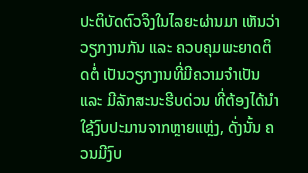ປະຕິບັດຕົວຈິງໃນໄລຍະຜ່ານມາ ເຫັນວ່າ ວຽກງານກັນ ແລະ ຄວບຄຸມພະຍາດຕິດຕໍ່ ເປັນວຽກງານທີ່ມີຄວາມຈໍາເປັນ ແລະ ມີລັກສະນະຮີບດ່ວນ ທີ່ຕ້ອງໄດ້ນໍາໃຊ້ງົບປະມານຈາກຫຼາຍແຫຼ່ງ, ດັ່ງນັ້ນ ຄວນມີງົບ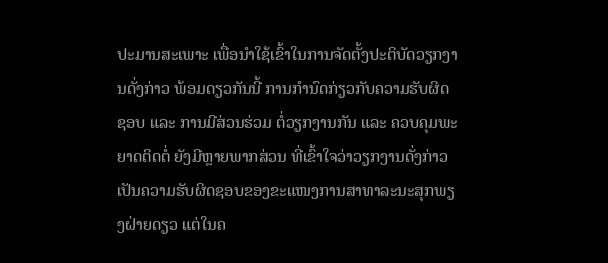ປະມານສະເພາະ ເພື່ອນໍາໃຊ້ເຂົ້າໃນການຈັດຕັ້ງປະຕິບັດວຽກງານດັ່ງກ່າວ ພ້ອມດຽວກັນນີ້ ການກໍານົດກ່ຽວກັບຄວາມຮັບຜິດຊອບ ແລະ ການມີສ່ວນຮ່ວມ ຕໍ່ວຽກງານກັນ ແລະ ຄວບຄຸມພະຍາດຕິດຕໍ່ ຍັງມີຫຼາຍພາກສ່ວນ ທີ່ເຂົ້າໃຈວ່າວຽກງານດັ່ງກ່າວ ເປັນຄວາມຮັບຜິດຊອບຂອງຂະແໜງການສາທາລະນະສຸກພຽງຝ່າຍດຽວ ແຕ່ໃນຄ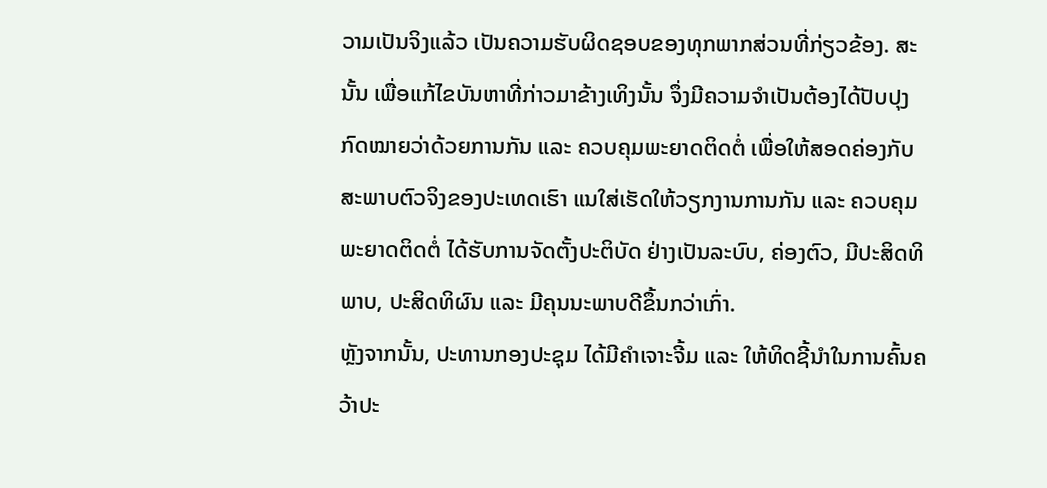ວາມເປັນຈິງແລ້ວ ເປັນຄວາມຮັບຜິດຊອບຂອງທຸກພາກສ່ວນທີ່ກ່ຽວຂ້ອງ. ສະນັ້ນ ເພື່ອແກ້ໄຂບັນຫາທີ່ກ່າວມາຂ້າງເທິງນັ້ນ ຈຶ່ງມີຄວາມຈໍາເປັນຕ້ອງໄດ້ປັບປຸງກົດໝາຍວ່າດ້ວຍການກັນ ແລະ ຄວບຄຸມພະຍາດຕິດຕໍ່ ເພື່ອໃຫ້ສອດຄ່ອງກັບສະພາບຕົວຈິງຂອງປະເທດເຮົາ ແນໃສ່ເຮັດໃຫ້ວຽກງານການກັນ ແລະ ຄວບຄຸມພະຍາດຕິດຕໍ່ ໄດ້ຮັບການຈັດຕັ້ງປະຕິບັດ ຢ່າງເປັນລະບົບ, ຄ່ອງຕົວ, ມີປະສິດທິ ພາບ, ປະສິດທິຜົນ ແລະ ມີຄຸນນະພາບດີຂຶ້ນກວ່າເກົ່າ.
ຫຼັງຈາກນັ້ນ, ປະທານກອງປະຊຸມ ໄດ້ມີຄໍາເຈາະຈີ້ມ ແລະ ໃຫ້ທິດຊີ້ນໍາໃນການຄົ້ນຄວ້າປະ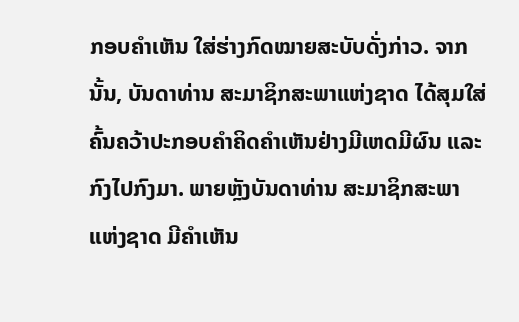ກອບຄໍາເຫັນ ໃສ່ຮ່າງກົດໝາຍສະບັບດັ່ງກ່າວ. ຈາກນັ້ນ, ບັນດາທ່ານ ສະມາຊິກສະພາແຫ່ງຊາດ ໄດ້ສຸມໃສ່ຄົ້ນຄວ້າປະກອບຄໍາຄິດຄໍາເຫັນຢ່າງມີເຫດມີຜົນ ແລະ ກົງໄປກົງມາ. ພາຍຫຼັງບັນດາທ່ານ ສະມາຊິກສະພາແຫ່ງຊາດ ມີຄໍາເຫັນ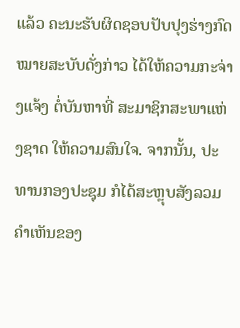ແລ້ວ ຄະນະຮັບຜິດຊອບປັບປຸງຮ່າງກົດໝາຍສະບັບດັ່ງກ່າວ ໄດ້ໃຫ້ຄວາມກະຈ່າງແຈ້ງ ຕໍ່ບັນຫາທີ່ ສະມາຊິກສະພາແຫ່ງຊາດ ໃຫ້ຄວາມສົນໃຈ. ຈາກນັ້ນ, ປະທານກອງປະຊຸມ ກໍໄດ້ສະຫຼຸບສັງລວມຄໍາເຫັນຂອງ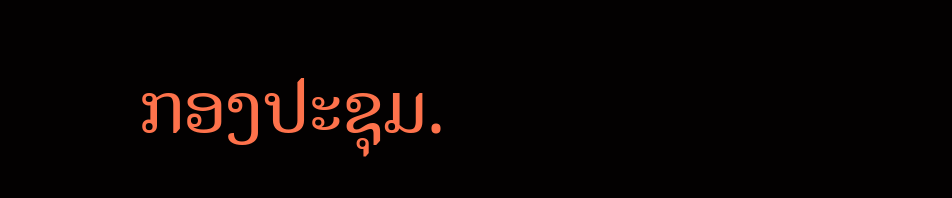ກອງປະຊຸມ.